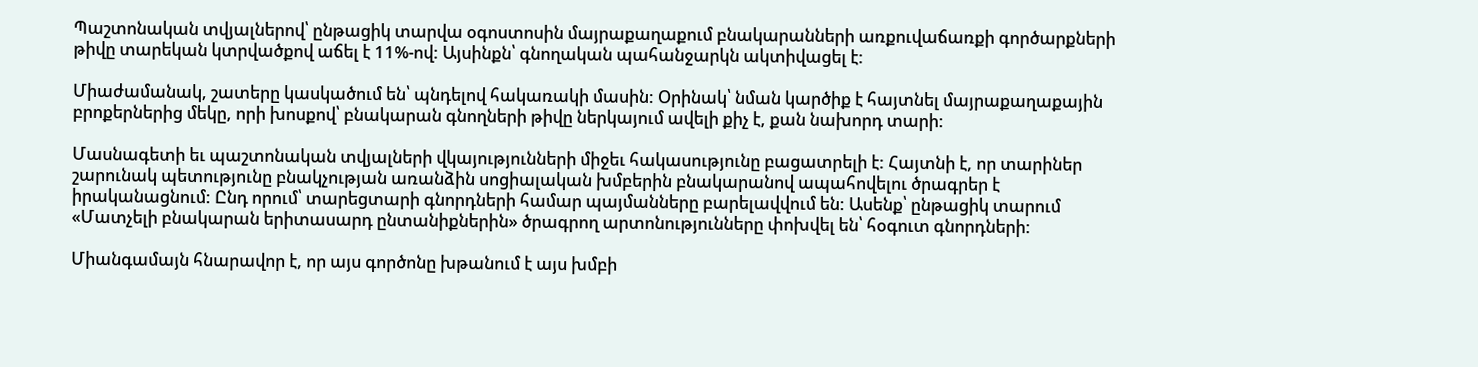Պաշտոնական տվյալներով՝ ընթացիկ տարվա օգոստոսին մայրաքաղաքում բնակարանների առքուվաճառքի գործարքների թիվը տարեկան կտրվածքով աճել է 11%-ով: Այսինքն՝ գնողական պահանջարկն ակտիվացել է:

Միաժամանակ, շատերը կասկածում են՝ պնդելով հակառակի մասին: Օրինակ՝ նման կարծիք է հայտնել մայրաքաղաքային բրոքերներից մեկը, որի խոսքով՝ բնակարան գնողների թիվը ներկայում ավելի քիչ է, քան նախորդ տարի:

Մասնագետի եւ պաշտոնական տվյալների վկայությունների միջեւ հակասությունը բացատրելի է: Հայտնի է, որ տարիներ շարունակ պետությունը բնակչության առանձին սոցիալական խմբերին բնակարանով ապահովելու ծրագրեր է իրականացնում: Ընդ որում՝ տարեցտարի գնորդների համար պայմանները բարելավվում են: Ասենք՝ ընթացիկ տարում «Մատչելի բնակարան երիտասարդ ընտանիքներին» ծրագրող արտոնությունները փոխվել են՝ հօգուտ գնորդների:

Միանգամայն հնարավոր է, որ այս գործոնը խթանում է այս խմբի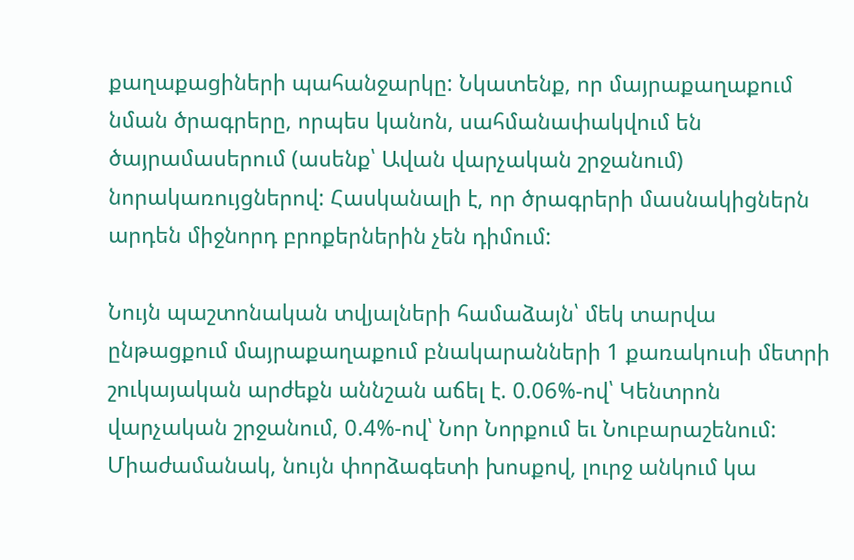քաղաքացիների պահանջարկը: Նկատենք, որ մայրաքաղաքում նման ծրագրերը, որպես կանոն, սահմանափակվում են ծայրամասերում (ասենք՝ Ավան վարչական շրջանում) նորակառույցներով: Հասկանալի է, որ ծրագրերի մասնակիցներն արդեն միջնորդ բրոքերներին չեն դիմում:

Նույն պաշտոնական տվյալների համաձայն՝ մեկ տարվա ընթացքում մայրաքաղաքում բնակարանների 1 քառակուսի մետրի շուկայական արժեքն աննշան աճել է. 0.06%-ով՝ Կենտրոն վարչական շրջանում, 0.4%-ով՝ Նոր Նորքում եւ Նուբարաշենում: Միաժամանակ, նույն փորձագետի խոսքով, լուրջ անկում կա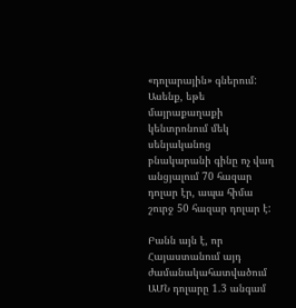«դոլարային» գներում: Ասենք, եթե մայրաքաղաքի կենտրոնում մեկ սենյականոց բնակարանի գինը ոչ վաղ անցյալում 70 հազար դոլար էր, ապա հիմա շուրջ 50 հազար դոլար է:

Բանն այն է, որ Հայաստանում այդ ժամանակահատվածում ԱՄՆ դոլարը 1.3 անգամ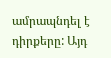ամրապնդել է դիրքերը: Այդ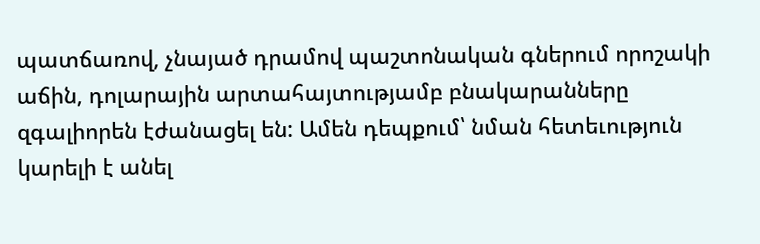պատճառով, չնայած դրամով պաշտոնական գներում որոշակի աճին, դոլարային արտահայտությամբ բնակարանները զգալիորեն էժանացել են: Ամեն դեպքում՝ նման հետեւություն կարելի է անել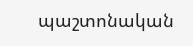պաշտոնական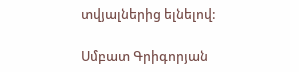տվյալներից ելնելով:

Սմբատ Գրիգորյան